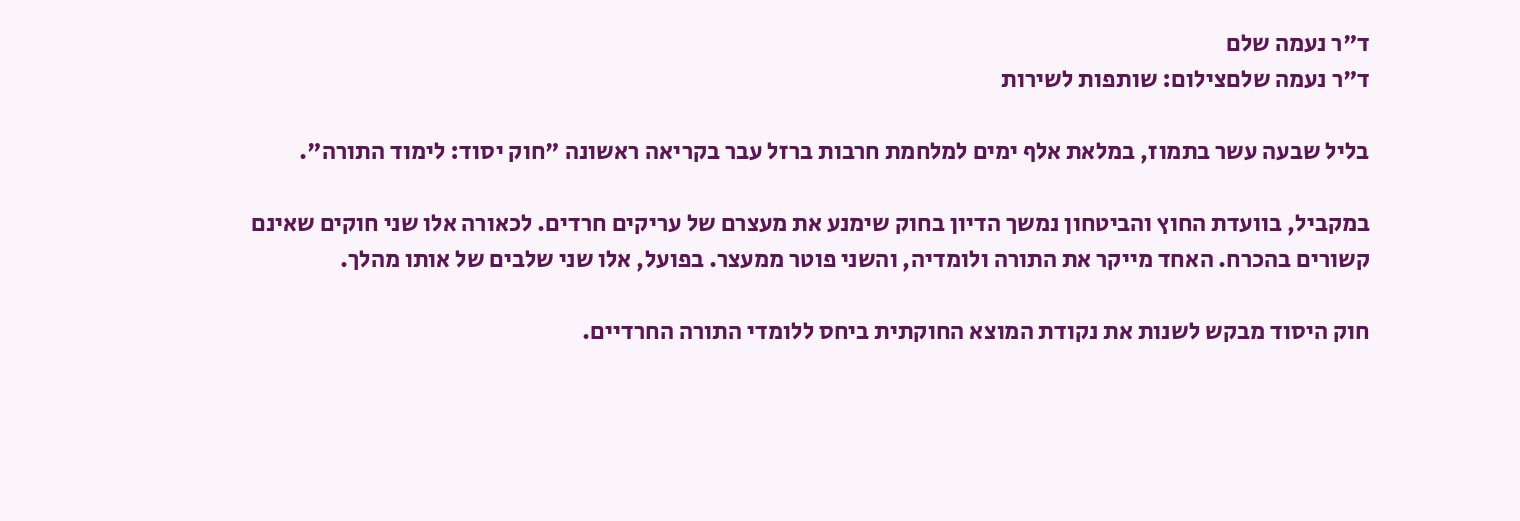ד"ר נעמה שלם
ד"ר נעמה שלםצילום: שותפות לשירות

בליל שבעה עשר בתמוז, במלאת אלף ימים למלחמת חרבות ברזל עבר בקריאה ראשונה "חוק יסוד: לימוד התורה".

במקביל, בוועדת החוץ והביטחון נמשך הדיון בחוק שימנע את מעצרם של עריקים חרדים. לכאורה אלו שני חוקים שאינם קשורים בהכרח. האחד מייקר את התורה ולומדיה, והשני פוטר ממעצר. בפועל, אלו שני שלבים של אותו מהלך.

חוק היסוד מבקש לשנות את נקודת המוצא החוקתית ביחס ללומדי התורה החרדיים.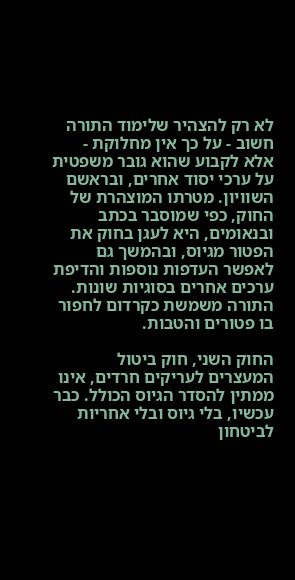לא רק להצהיר שלימוד התורה חשוב - על כך אין מחלוקת - אלא לקבוע שהוא גובר משפטית על ערכי יסוד אחרים, ובראשם השוויון. מטרתו המוצהרת של החוק, כפי שמוסבר בכתב ובנאומים, היא לעגן בחוק את הפטור מגיוס, ובהמשך גם לאפשר העדפות נוספות והדיפת ערכים אחרים בסוגיות שונות. התורה משמשת כקרדום לחפור בו פטורים והטבות.

החוק השני, חוק ביטול המעצרים לעריקים חרדים, אינו ממתין להסדר הגיוס הכולל. כבר עכשיו, בלי גיוס ובלי אחריות לביטחון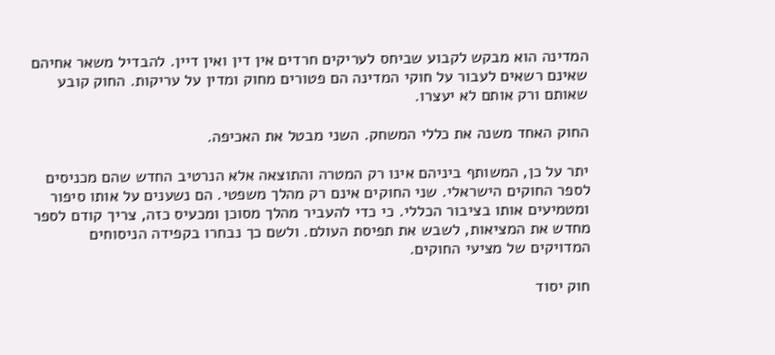המדינה הוא מבקש לקבוע שביחס לעריקים חרדים אין דין ואין דיין. להבדיל משאר אחיהם שאינם רשאים לעבור על חוקי המדינה הם פטורים מחוק ומדין על עריקות. החוק קובע שאותם ורק אותם לא יעצרו.

החוק האחד משנה את כללי המשחק. השני מבטל את האכיפה.

יתר על כן, המשותף ביניהם אינו רק המטרה והתוצאה אלא הנרטיב החדש שהם מכניסים לספר החוקים הישראלי. שני החוקים אינם רק מהלך משפטי. הם נשענים על אותו סיפור ומטמיעים אותו בציבור הכללי. כי כדי להעביר מהלך מסוכן ומכעיס כזה, צריך קודם לספר מחדש את המציאות, לשבש את תפיסת העולם. ולשם כך נבחרו בקפידה הניסוחים המדויקים של מציעי החוקים.

חוק יסוד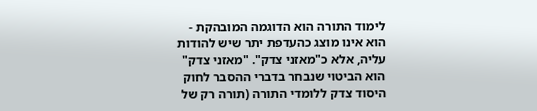לימוד התורה הוא הדוגמה המובהקת - הוא אינו מוצג כהעדפת יתר שיש להודות עליה, אלא כ"מאזני צדק". "מאזני צדק" הוא הביטוי שנבחר בדברי ההסבר לחוק היסוד צדק ללומדי התורה (תורה רק של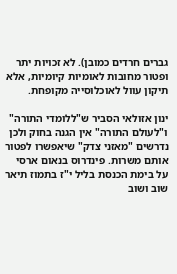גברים חרדים כמובן). לא זכויות יתר ופטור מחובות לאומיות קיומיות, אלא תיקון עוול לאוכלוסייה מקופחת.

ינון אזולאי הסביר ש"ללומדי התורה" ו"לעולם התורה" אין הגנה בחוק ולכן נדרשים "מאזני צדק" שיאפשרו לפטור אותם משרות. פינדרוס בנאום ארסי על בימת הכנסת בליל י"ז בתמוז תיאר שוב ושוב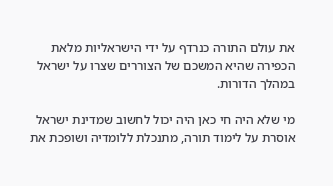את עולם התורה כנרדף על ידי הישראליות מלאת הכפירה שהיא המשכם של הצוררים שצרו על ישראל במהלך הדורות.

מי שלא היה חי כאן היה יכול לחשוב שמדינת ישראל אוסרת על לימוד תורה, מתנכלת ללומדיה ושופכת את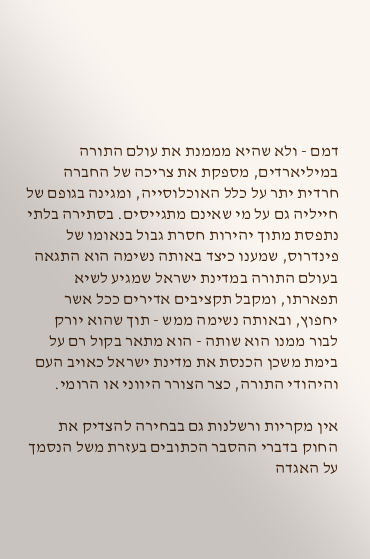דמם - ולא שהיא מממנת את עולם התורה במיליארדים, מספקת את צריכה של החברה חרדית יתר על כלל האוכלוסייה, ומגינה בגופם של חייליה גם על מי שאינם מתגייסים. בסתירה בלתי נתפסת מתוך יהירות חסרת גבול בנאומו של פינדרוס, שמענו כיצד באותה נשימה הוא התגאה בעולם התורה במדינת ישראל שמגיע לשיא תפארתו, ומקבל תקציבים אדירים ככל אשר יחפוץ, ובאותה נשימה ממש - תוך שהוא יורק לבור ממנו הוא שותה - הוא מתאר בקול רם על בימת משכן הכנסת את מדינת ישראל כאויב העם והיהודי התורה, כצר הצורר היווני או הרומי.

אין מקריות ורשלנות גם בבחירה להצדיק את החוק בדברי ההסבר הכתובים בעזרת משל הנסמך על האגדה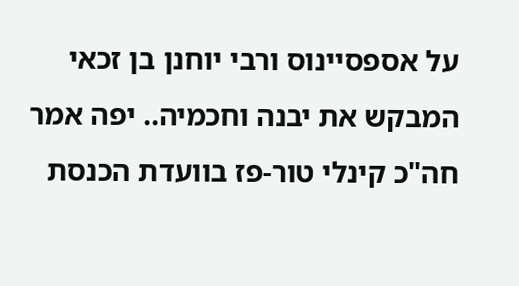על אספסיינוס ורבי יוחנן בן זכאי המבקש את יבנה וחכמיה.. יפה אמר חה"כ קינלי טור-פז בוועדת הכנסת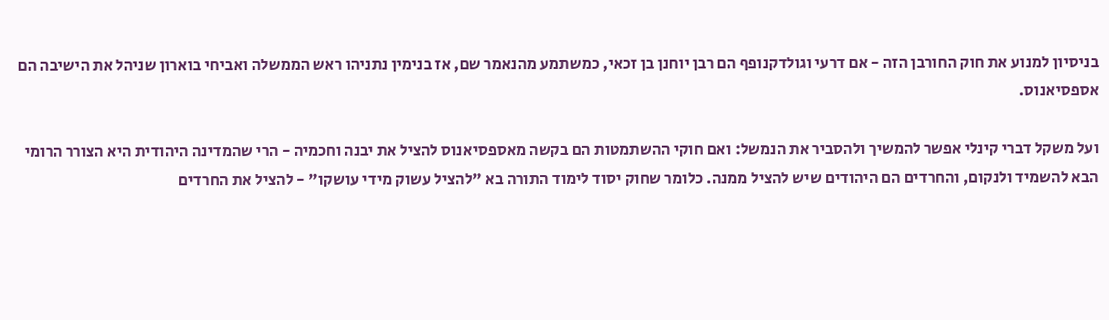בניסיון למנוע את חוק החורבן הזה - אם דרעי וגולדקנופף הם רבן יוחנן בן זכאי, כמשתמע מהנאמר שם, אז בנימין נתניהו ראש הממשלה ואביחי בוארון שניהל את הישיבה הם אספסיאנוס.

ועל משקל דברי קינלי אפשר להמשיך ולהסביר את הנמשל: ואם חוקי ההשתמטות הם בקשה מאספסיאנוס להציל את יבנה וחכמיה - הרי שהמדינה היהודית היא הצורר הרומי הבא להשמיד ולנקום, והחרדים הם היהודים שיש להציל ממנה. כלומר שחוק יסוד לימוד התורה בא "להציל עשוק מידי עושקו" - להציל את החרדים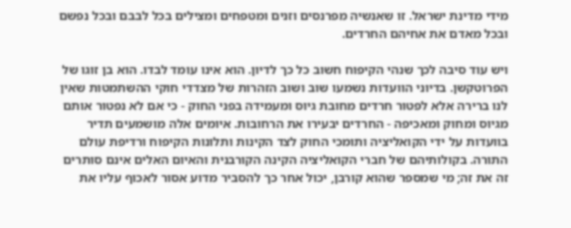מידי מדינת ישראל. זו שאנשיה מפרנסים וזנים ומטפחים ומצילים בכל לבבם ובכל נפשם ובכל מאדם את אחיהם החרדים.

ויש עוד סיבה לכך שנהי הקיפוח חשוב כל כך לדיון. הוא אינו עומד לבדו. הוא בן זוגו של הפרוטקשן. בדיוני הוועדות נשמעו שוב ושוב הזהרות של מצדדי חוקי ההשתמטות שאין לנו ברירה אלא לפטור חרדים מחובת גיוס ומעמידה בפני החוק - כי אם לא נפטור אותם מגיוס ומחוק ומאכיפה - החרדים יבעירו את הרחובות. איומים אלה מושמעים תדיר בוועדות על ידי הקואליציה ותומכי החוק לצד הקינות ותלונות הקיפוח ורדיפת עולם התורה. בקולותיהם של חברי הקואליציה הקינה הקורבנית והאיום האלים אינם סותרים זה את זה; מי שמספר שהוא קורבן, יכול אחר כך להסביר מדוע אסור לאכוף עליו את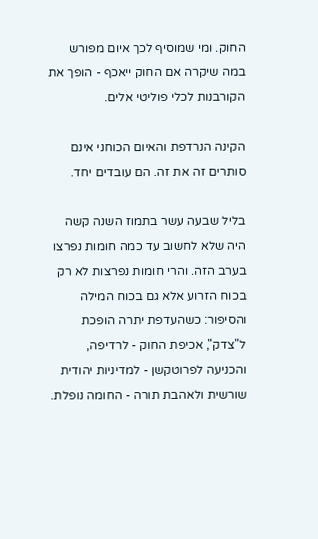החוק. ומי שמוסיף לכך איום מפורש במה שיקרה אם החוק ייאכף - הופך את הקורבנות לכלי פוליטי אלים.

הקינה הנרדפת והאיום הכוחני אינם סותרים זה את זה. הם עובדים יחד.

בליל שבעה עשר בתמוז השנה קשה היה שלא לחשוב עד כמה חומות נפרצו בערב הזה. והרי חומות נפרצות לא רק בכוח הזרוע אלא גם בכוח המילה והסיפור: כשהעדפת יתרה הופכת ל"צדק", אכיפת החוק - לרדיפה, והכניעה לפרוטקשן - למדיניות יהודית שורשית ולאהבת תורה - החומה נופלת.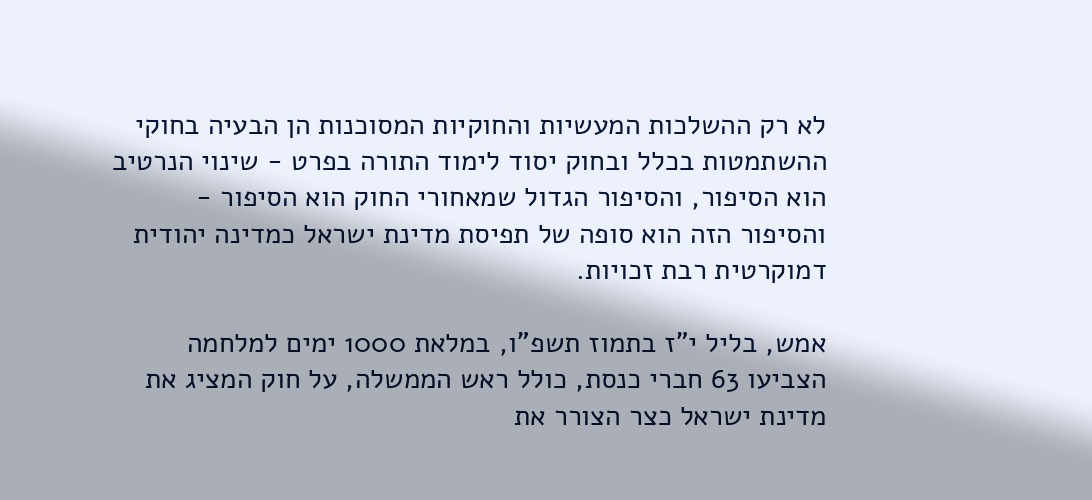לא רק ההשלכות המעשיות והחוקיות המסוכנות הן הבעיה בחוקי ההשתמטות בכלל ובחוק יסוד לימוד התורה בפרט - שינוי הנרטיב הוא הסיפור, והסיפור הגדול שמאחורי החוק הוא הסיפור - והסיפור הזה הוא סופה של תפיסת מדינת ישראל כמדינה יהודית דמוקרטית רבת זכויות.

אמש, בליל י"ז בתמוז תשפ"ו, במלאת 1000 ימים למלחמה הצביעו 63 חברי כנסת, כולל ראש הממשלה, על חוק המציג את מדינת ישראל כצר הצורר את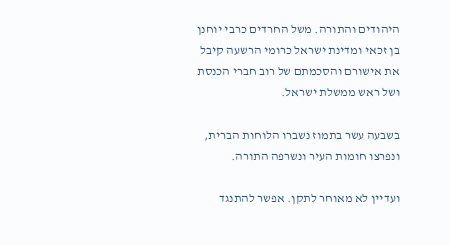היהודים והתורה. משל החרדים כרבי יוחנן בן זכאי ומדינת ישראל כרומי הרשעה קיבל את אישורם והסכמתם של רוב חברי הכנסת ושל ראש ממשלת ישראל.

בשבעה עשר בתמוז נשברו הלוחות הברית, ונפרצו חומות העיר ונשרפה התורה.

ועדיין לא מאוחר לתקן. אפשר להתנגד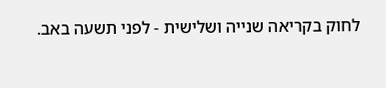לחוק בקריאה שנייה ושלישית - לפני תשעה באב.